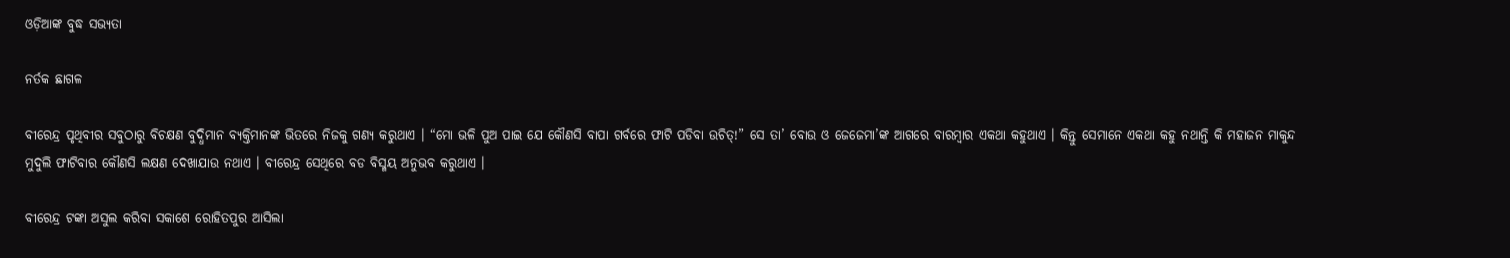ଓଡ଼ିଆଙ୍କ ବୁଦ୍ଧ ସଭ୍ୟତା

ନର୍ତକ ଛାଗଳ

ବୀରେନ୍ଦ୍ର ପୃଥିବୀର ସବୁଠାରୁ ବିଚକ୍ଷଣ ବୁଦ୍ଧିମାନ ବ୍ୟକ୍ତିମାନଙ୍କ ଭିତରେ ନିଜକୁ ଗଣ୍ୟ କରୁଥାଏ । “ମୋ ଭଳି ପୁଅ ପାଇ ଯେ କୌଣସି ବାପା ଗର୍ବରେ ଫାଟି ପଡିବା ଉଚିତ୍!” ସେ ତା’ ବୋଉ ଓ ଜେଜେମା’ଙ୍କ ଆଗରେ ବାରମ୍ବାର ଏକଥା କହୁଥାଏ । କିନ୍ତୁ ସେମାନେ ଏକଥା କହୁ ନଥାନ୍ତି କି ମହାଜନ ମାକୁନ୍ଦ ମୁଦୁଲି ଫାଟିବାର କୌଣସି ଲକ୍ଷଣ ଦେଖାଯାଉ ନଥାଏ । ବୀରେନ୍ଦ୍ର ସେଥିରେ ବଡ ବିସ୍ମୟ ଅନୁଭବ କରୁଥାଏ ।

ବୀରେନ୍ଦ୍ର ଟଙ୍କା ଅସୁଲ କରିବା ସକାଶେ ରୋହିତପୁର ଆସିଲା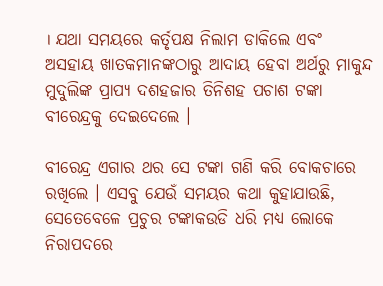। ଯଥା ସମୟରେ କର୍ତୃପକ୍ଷ ନିଲାମ ଡାକିଲେ ଏବଂ ଅସହାୟ ଖାତକମାନଙ୍କଠାରୁ ଆଦାୟ ହେବା ଅର୍ଥରୁ ମାକୁନ୍ଦ ମୁଦୁଲିଙ୍କ ପ୍ରାପ୍ୟ ଦଶହଜାର ତିନିଶହ ପଚାଶ ଟଙ୍କା ବୀରେନ୍ଦ୍ରକୁ ଦେଇଦେଲେ ।

ବୀରେନ୍ଦ୍ର ଏଗାର ଥର ସେ ଟଙ୍କା ଗଣି କରି ବୋକଚାରେ ରଖିଲେ । ଏସବୁ ଯେଉଁ ସମୟର କଥା କୁହାଯାଉଛି, ସେତେବେଳେ ପ୍ରଚୁର ଟଙ୍କାକଉଡି ଧରି ମଧ୍ୟ ଲୋକେ ନିରାପଦରେ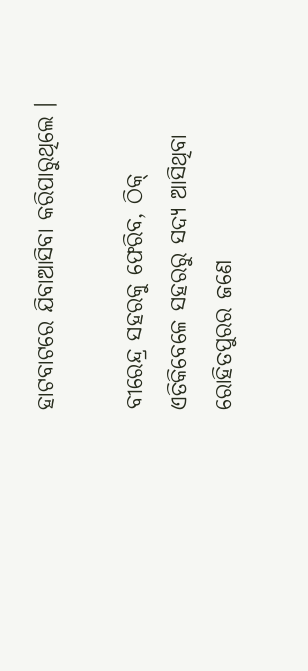ହାଟବାଟରେ ଯିବାଆସିବା କରିପାରୁଥିଲେ ।

ବୀରେନ୍ଦ୍ର ସହରକୁ ଫେରିବ, ଠିକ୍ ଏତିକିବେଳେ ସହରରୁ ସଦ୍ୟ ଆସିଥିବା ରୋହିତପୁରର ଜଣେ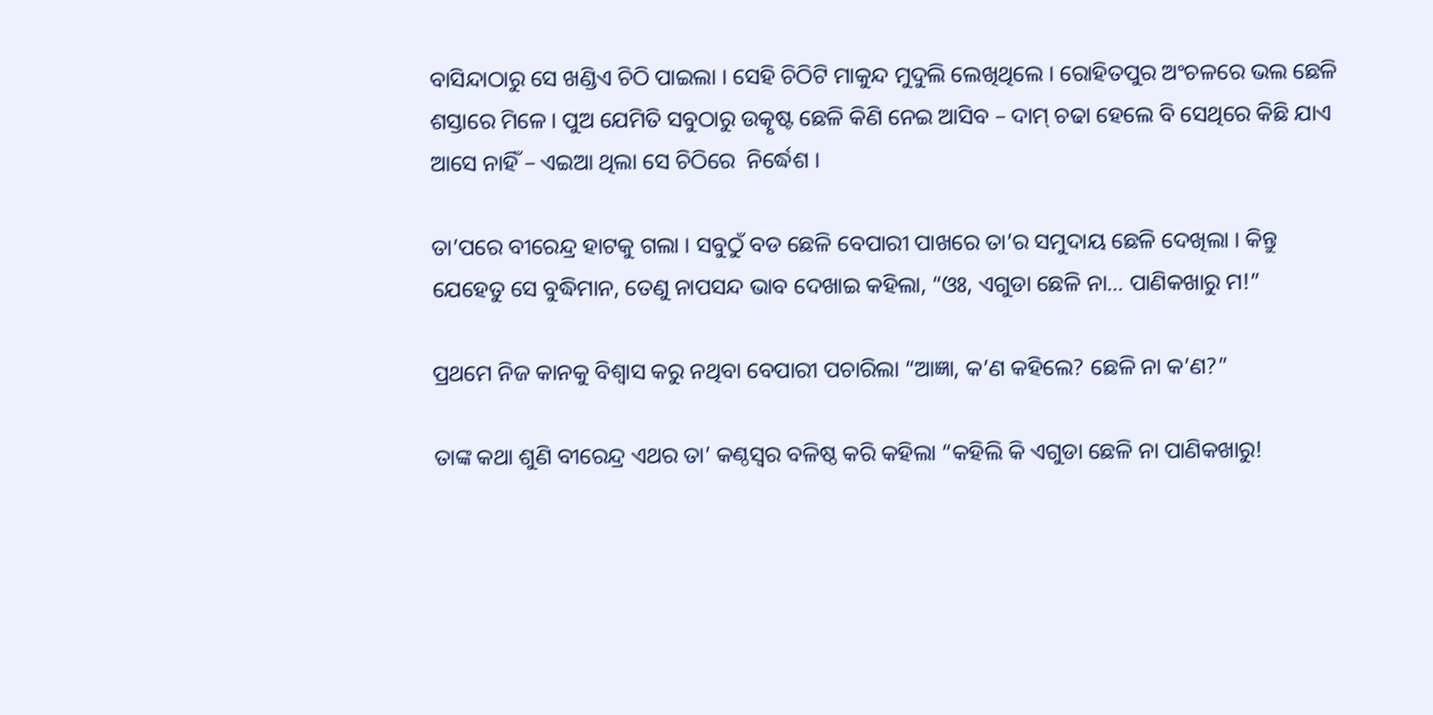ବାସିନ୍ଦାଠାରୁ ସେ ଖଣ୍ଡିଏ ଚିଠି ପାଇଲା । ସେହି ଚିଠିଟି ମାକୁନ୍ଦ ମୁଦୁଲି ଲେଖିଥିଲେ । ରୋହିତପୁର ଅଂଚଳରେ ଭଲ ଛେଳି ଶସ୍ତାରେ ମିଳେ । ପୁଅ ଯେମିତି ସବୁଠାରୁ ଉତ୍କୃଷ୍ଟ ଛେଳି କିଣି ନେଇ ଆସିବ – ଦାମ୍ ଚଢା ହେଲେ ବି ସେଥିରେ କିଛି ଯାଏ ଆସେ ନାହିଁ – ଏଇଆ ଥିଲା ସେ ଚିଠିରେ  ନିର୍ଦ୍ଧେଶ ।

ତା’ପରେ ବୀରେନ୍ଦ୍ର ହାଟକୁ ଗଲା । ସବୁଠୁଁ ବଡ ଛେଳି ବେପାରୀ ପାଖରେ ତା’ର ସମୁଦାୟ ଛେଳି ଦେଖିଲା । କିନ୍ତୁ ଯେହେତୁ ସେ ବୁଦ୍ଧିମାନ, ତେଣୁ ନାପସନ୍ଦ ଭାବ ଦେଖାଇ କହିଲା, “ଓଃ, ଏଗୁଡା ଛେଳି ନା… ପାଣିକଖାରୁ ମ!”

ପ୍ରଥମେ ନିଜ କାନକୁ ବିଶ୍ୱାସ କରୁ ନଥିବା ବେପାରୀ ପଚାରିଲା “ଆଜ୍ଞା, କ’ଣ କହିଲେ? ଛେଳି ନା କ’ଣ?”

ତାଙ୍କ କଥା ଶୁଣି ବୀରେନ୍ଦ୍ର ଏଥର ତା’ କଣ୍ଠସ୍ୱର ବଳିଷ୍ଠ କରି କହିଲା “କହିଲି କି ଏଗୁଡା ଛେଳି ନା ପାଣିକଖାରୁ!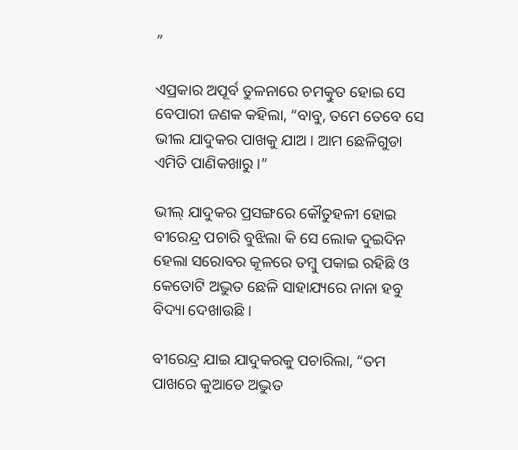”

ଏପ୍ରକାର ଅପୂର୍ବ ତୁଳନାରେ ଚମତ୍କୁତ ହୋଇ ସେ ବେପାରୀ ଜଣକ କହିଲା, “ବାବୁ, ତମେ ତେବେ ସେ ଭୀଲ ଯାଦୁକର ପାଖକୁ ଯାଅ । ଆମ ଛେଳିଗୁଡା ଏମିତି ପାଣିକଖାରୁ ।”

ଭୀଲ୍ ଯାଦୁକର ପ୍ରସଙ୍ଗରେ କୌତୁହଳୀ ହୋଇ ବୀରେନ୍ଦ୍ର ପଚାରି ବୁଝିଲା କି ସେ ଲୋକ ଦୁଇଦିନ ହେଲା ସରୋବର କୂଳରେ ତମ୍ବୁ ପକାଇ ରହିଛି ଓ କେତୋଟି ଅଦ୍ଭୁତ ଛେଳି ସାହାଯ୍ୟରେ ନାନା ହବୁ ବିଦ୍ୟା ଦେଖାଉଛି ।

ବୀରେନ୍ଦ୍ର ଯାଇ ଯାଦୁକରକୁ ପଚାରିଲା, “ତମ ପାଖରେ କୁଆଡେ ଅଦ୍ଭୁତ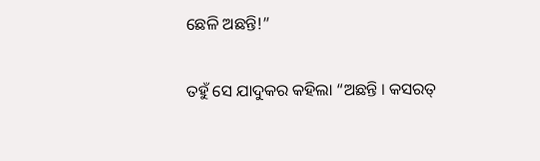ଛେଳି ଅଛନ୍ତି!”

ତହୁଁ ସେ ଯାଦୁକର କହିଲା “ଅଛନ୍ତି । କସରତ୍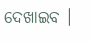ଦେଖାଇବ ।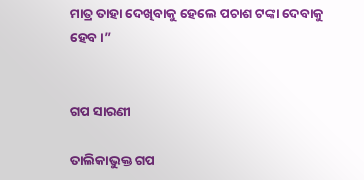ମାତ୍ର ତାହା ଦେଖିବାକୁ ହେଲେ ପଚାଶ ଟଙ୍କା ଦେବାକୁ ହେବ ।”


ଗପ ସାରଣୀ

ତାଲିକାଭୁକ୍ତ ଗପ